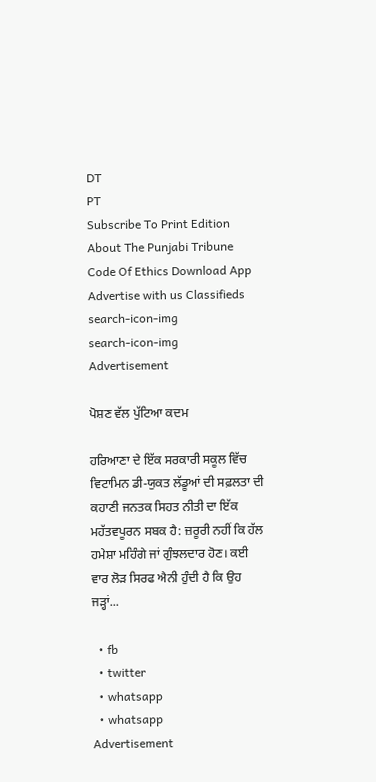DT
PT
Subscribe To Print Edition About The Punjabi Tribune Code Of Ethics Download App Advertise with us Classifieds
search-icon-img
search-icon-img
Advertisement

ਪੋਸ਼ਣ ਵੱਲ ਪੁੱਟਿਆ ਕਦਮ

ਹਰਿਆਣਾ ਦੇ ਇੱਕ ਸਰਕਾਰੀ ਸਕੂਲ ਵਿੱਚ ਵਿਟਾਮਿਨ ਡੀ-ਯੁਕਤ ਲੱਡੂਆਂ ਦੀ ਸਫ਼ਲਤਾ ਦੀ ਕਹਾਣੀ ਜਨਤਕ ਸਿਹਤ ਨੀਤੀ ਦਾ ਇੱਕ ਮਹੱਤਵਪੂਰਨ ਸਬਕ ਹੈ: ਜ਼ਰੂਰੀ ਨਹੀਂ ਕਿ ਹੱਲ ਹਮੇਸ਼ਾ ਮਹਿੰਗੇ ਜਾਂ ਗੁੰਝਲਦਾਰ ਹੋਣ। ਕਈ ਵਾਰ ਲੋੜ ਸਿਰਫ ਐਨੀ ਹੁੰਦੀ ਹੈ ਕਿ ਉਹ ਜੜ੍ਹਾਂ...

  • fb
  • twitter
  • whatsapp
  • whatsapp
Advertisement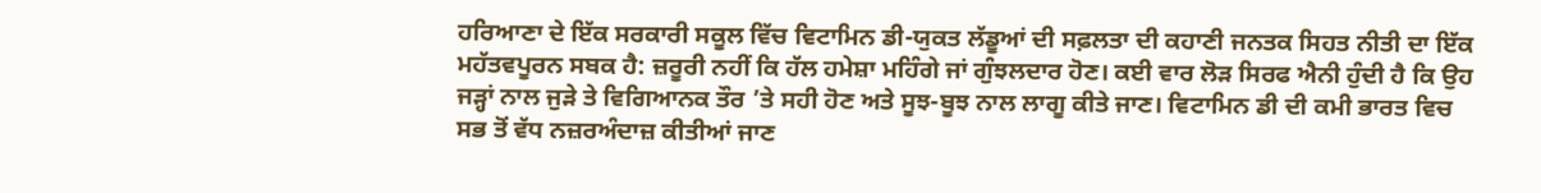ਹਰਿਆਣਾ ਦੇ ਇੱਕ ਸਰਕਾਰੀ ਸਕੂਲ ਵਿੱਚ ਵਿਟਾਮਿਨ ਡੀ-ਯੁਕਤ ਲੱਡੂਆਂ ਦੀ ਸਫ਼ਲਤਾ ਦੀ ਕਹਾਣੀ ਜਨਤਕ ਸਿਹਤ ਨੀਤੀ ਦਾ ਇੱਕ ਮਹੱਤਵਪੂਰਨ ਸਬਕ ਹੈ: ਜ਼ਰੂਰੀ ਨਹੀਂ ਕਿ ਹੱਲ ਹਮੇਸ਼ਾ ਮਹਿੰਗੇ ਜਾਂ ਗੁੰਝਲਦਾਰ ਹੋਣ। ਕਈ ਵਾਰ ਲੋੜ ਸਿਰਫ ਐਨੀ ਹੁੰਦੀ ਹੈ ਕਿ ਉਹ ਜੜ੍ਹਾਂ ਨਾਲ ਜੁੜੇ ਤੇ ਵਿਗਿਆਨਕ ਤੌਰ ’ਤੇ ਸਹੀ ਹੋਣ ਅਤੇ ਸੂਝ-ਬੂਝ ਨਾਲ ਲਾਗੂ ਕੀਤੇ ਜਾਣ। ਵਿਟਾਮਿਨ ਡੀ ਦੀ ਕਮੀ ਭਾਰਤ ਵਿਚ ਸਭ ਤੋਂ ਵੱਧ ਨਜ਼ਰਅੰਦਾਜ਼ ਕੀਤੀਆਂ ਜਾਣ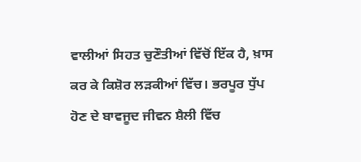ਵਾਲੀਆਂ ਸਿਹਤ ਚੁਣੌਤੀਆਂ ਵਿੱਚੋਂ ਇੱਕ ਹੈ, ਖ਼ਾਸ ਕਰ ਕੇ ਕਿਸ਼ੋਰ ਲੜਕੀਆਂ ਵਿੱਚ। ਭਰਪੂਰ ਧੁੱਪ ਹੋਣ ਦੇ ਬਾਵਜੂਦ ਜੀਵਨ ਸ਼ੈਲੀ ਵਿੱਚ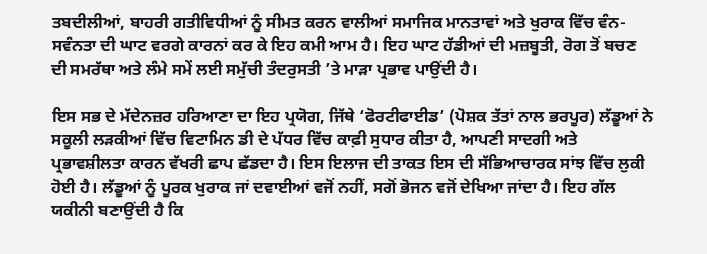ਤਬਦੀਲੀਆਂ, ਬਾਹਰੀ ਗਤੀਵਿਧੀਆਂ ਨੂੰ ਸੀਮਤ ਕਰਨ ਵਾਲੀਆਂ ਸਮਾਜਿਕ ਮਾਨਤਾਵਾਂ ਅਤੇ ਖੁਰਾਕ ਵਿੱਚ ਵੰਨ-ਸਵੰਨਤਾ ਦੀ ਘਾਟ ਵਰਗੇ ਕਾਰਨਾਂ ਕਰ ਕੇ ਇਹ ਕਮੀ ਆਮ ਹੈ। ਇਹ ਘਾਟ ਹੱਡੀਆਂ ਦੀ ਮਜ਼ਬੂਤੀ, ਰੋਗ ਤੋਂ ਬਚਣ ਦੀ ਸਮਰੱਥਾ ਅਤੇ ਲੰਮੇ ਸਮੇਂ ਲਈ ਸਮੁੱਚੀ ਤੰਦਰੁਸਤੀ ’ਤੇ ਮਾੜਾ ਪ੍ਰਭਾਵ ਪਾਉਂਦੀ ਹੈ।

ਇਸ ਸਭ ਦੇ ਮੱਦੇਨਜ਼ਰ ਹਰਿਆਣਾ ਦਾ ਇਹ ਪ੍ਰਯੋਗ, ਜਿੱਥੇ ‘ਫੋਰਟੀਫਾਈਡ’ (ਪੋਸ਼ਕ ਤੱਤਾਂ ਨਾਲ ਭਰਪੂਰ) ਲੱਡੂਆਂ ਨੇ ਸਕੂਲੀ ਲੜਕੀਆਂ ਵਿੱਚ ਵਿਟਾਮਿਨ ਡੀ ਦੇ ਪੱਧਰ ਵਿੱਚ ਕਾਫ਼ੀ ਸੁਧਾਰ ਕੀਤਾ ਹੈ, ਆਪਣੀ ਸਾਦਗੀ ਅਤੇ ਪ੍ਰਭਾਵਸ਼ੀਲਤਾ ਕਾਰਨ ਵੱਖਰੀ ਛਾਪ ਛੱਡਦਾ ਹੈ। ਇਸ ਇਲਾਜ ਦੀ ਤਾਕਤ ਇਸ ਦੀ ਸੱਭਿਆਚਾਰਕ ਸਾਂਝ ਵਿੱਚ ਲੁਕੀ ਹੋਈ ਹੈ। ਲੱਡੂਆਂ ਨੂੰ ਪੂਰਕ ਖੁਰਾਕ ਜਾਂ ਦਵਾਈਆਂ ਵਜੋਂ ਨਹੀਂ, ਸਗੋਂ ਭੋਜਨ ਵਜੋਂ ਦੇਖਿਆ ਜਾਂਦਾ ਹੈ। ਇਹ ਗੱਲ ਯਕੀਨੀ ਬਣਾਉਂਦੀ ਹੈ ਕਿ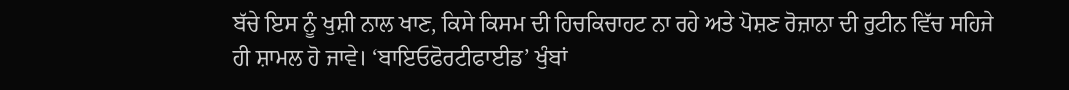ਬੱਚੇ ਇਸ ਨੂੰ ਖੁਸ਼ੀ ਨਾਲ ਖਾਣ, ਕਿਸੇ ਕਿਸਮ ਦੀ ਹਿਚਕਿਚਾਹਟ ਨਾ ਰਹੇ ਅਤੇ ਪੋਸ਼ਣ ਰੋਜ਼ਾਨਾ ਦੀ ਰੁਟੀਨ ਵਿੱਚ ਸਹਿਜੇ ਹੀ ਸ਼ਾਮਲ ਹੋ ਜਾਵੇ। ‘ਬਾਇਓਫੋਰਟੀਫਾਈਡ’ ਖੁੰਬਾਂ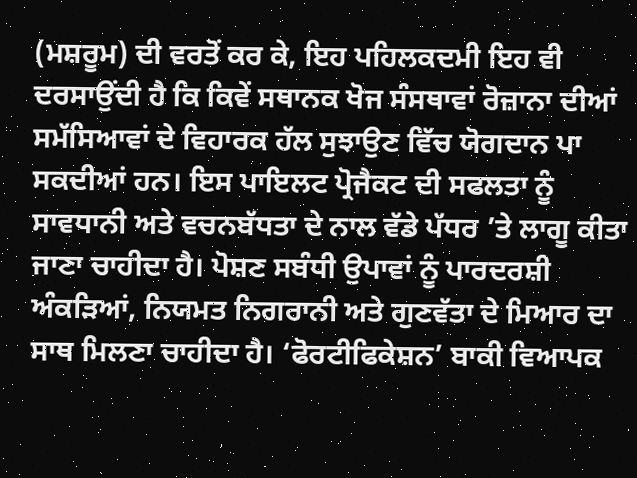(ਮਸ਼ਰੂਮ) ਦੀ ਵਰਤੋਂ ਕਰ ਕੇ, ਇਹ ਪਹਿਲਕਦਮੀ ਇਹ ਵੀ ਦਰਸਾਉਂਦੀ ਹੈ ਕਿ ਕਿਵੇਂ ਸਥਾਨਕ ਖੋਜ ਸੰਸਥਾਵਾਂ ਰੋਜ਼ਾਨਾ ਦੀਆਂ ਸਮੱਸਿਆਵਾਂ ਦੇ ਵਿਹਾਰਕ ਹੱਲ ਸੁਝਾਉਣ ਵਿੱਚ ਯੋਗਦਾਨ ਪਾ ਸਕਦੀਆਂ ਹਨ। ਇਸ ਪਾਇਲਟ ਪ੍ਰੋਜੈਕਟ ਦੀ ਸਫਲਤਾ ਨੂੰ ਸਾਵਧਾਨੀ ਅਤੇ ਵਚਨਬੱਧਤਾ ਦੇ ਨਾਲ ਵੱਡੇ ਪੱਧਰ ’ਤੇ ਲਾਗੂ ਕੀਤਾ ਜਾਣਾ ਚਾਹੀਦਾ ਹੈ। ਪੋਸ਼ਣ ਸਬੰਧੀ ਉਪਾਵਾਂ ਨੂੰ ਪਾਰਦਰਸ਼ੀ ਅੰਕੜਿਆਂ, ਨਿਯਮਤ ਨਿਗਰਾਨੀ ਅਤੇ ਗੁਣਵੱਤਾ ਦੇ ਮਿਆਰ ਦਾ ਸਾਥ ਮਿਲਣਾ ਚਾਹੀਦਾ ਹੈ। ‘ਫੋਰਟੀਫਿਕੇਸ਼ਨ’ ਬਾਕੀ ਵਿਆਪਕ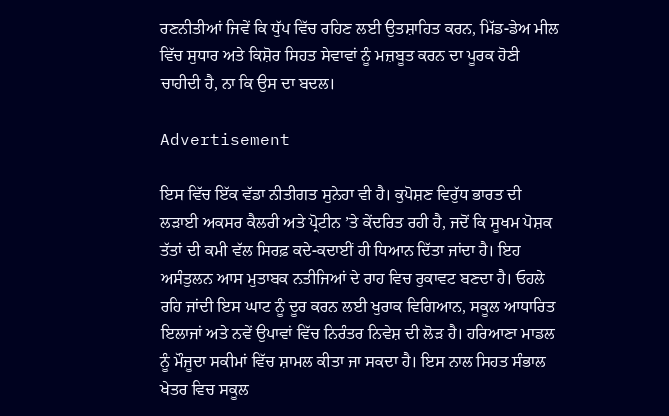ਰਣਨੀਤੀਆਂ ਜਿਵੇਂ ਕਿ ਧੁੱਪ ਵਿੱਚ ਰਹਿਣ ਲਈ ਉਤਸ਼ਾਹਿਤ ਕਰਨ, ਮਿੱਡ-ਡੇਅ ਮੀਲ ਵਿੱਚ ਸੁਧਾਰ ਅਤੇ ਕਿਸ਼ੋਰ ਸਿਹਤ ਸੇਵਾਵਾਂ ਨੂੰ ਮਜ਼ਬੂਤ ਕਰਨ ਦਾ ਪੂਰਕ ਹੋਣੀ ਚਾਹੀਦੀ ਹੈ, ਨਾ ਕਿ ਉਸ ਦਾ ਬਦਲ।

Advertisement

ਇਸ ਵਿੱਚ ਇੱਕ ਵੱਡਾ ਨੀਤੀਗਤ ਸੁਨੇਹਾ ਵੀ ਹੈ। ਕੁਪੋਸ਼ਣ ਵਿਰੁੱਧ ਭਾਰਤ ਦੀ ਲੜਾਈ ਅਕਸਰ ਕੈਲਰੀ ਅਤੇ ਪ੍ਰੋਟੀਨ ’ਤੇ ਕੇਂਦਰਿਤ ਰਹੀ ਹੈ, ਜਦੋਂ ਕਿ ਸੂਖਮ ਪੋਸ਼ਕ ਤੱਤਾਂ ਦੀ ਕਮੀ ਵੱਲ ਸਿਰਫ਼ ਕਦੇ-ਕਦਾਈਂ ਹੀ ਧਿਆਨ ਦਿੱਤਾ ਜਾਂਦਾ ਹੈ। ਇਹ ਅਸੰਤੁਲਨ ਆਸ ਮੁਤਾਬਕ ਨਤੀਜਿਆਂ ਦੇ ਰਾਹ ਵਿਚ ਰੁਕਾਵਟ ਬਣਦਾ ਹੈ। ਓਹਲੇ ਰਹਿ ਜਾਂਦੀ ਇਸ ਘਾਟ ਨੂੰ ਦੂਰ ਕਰਨ ਲਈ ਖੁਰਾਕ ਵਿਗਿਆਨ, ਸਕੂਲ ਆਧਾਰਿਤ ਇਲਾਜਾਂ ਅਤੇ ਨਵੇਂ ਉਪਾਵਾਂ ਵਿੱਚ ਨਿਰੰਤਰ ਨਿਵੇਸ਼ ਦੀ ਲੋੜ ਹੈ। ਹਰਿਆਣਾ ਮਾਡਲ ਨੂੰ ਮੌਜੂਦਾ ਸਕੀਮਾਂ ਵਿੱਚ ਸ਼ਾਮਲ ਕੀਤਾ ਜਾ ਸਕਦਾ ਹੈ। ਇਸ ਨਾਲ ਸਿਹਤ ਸੰਭਾਲ ਖੇਤਰ ਵਿਚ ਸਕੂਲ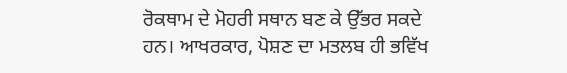ਰੋਕਥਾਮ ਦੇ ਮੋਹਰੀ ਸਥਾਨ ਬਣ ਕੇ ਉੱਭਰ ਸਕਦੇ ਹਨ। ਆਖਰਕਾਰ, ਪੋਸ਼ਣ ਦਾ ਮਤਲਬ ਹੀ ਭਵਿੱਖ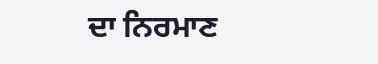ਦਾ ਨਿਰਮਾਣ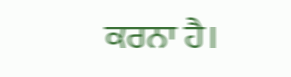ਕਰਨਾ ਹੈ।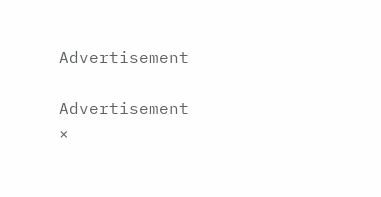Advertisement

Advertisement
×